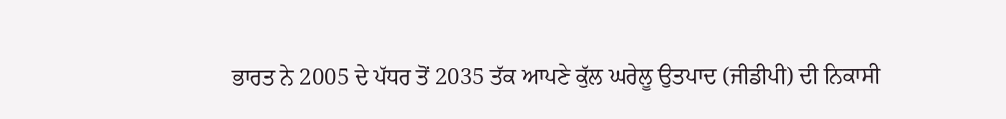ਭਾਰਤ ਨੇ 2005 ਦੇ ਪੱਧਰ ਤੋਂ 2035 ਤੱਕ ਆਪਣੇ ਕੁੱਲ ਘਰੇਲੂ ਉਤਪਾਦ (ਜੀਡੀਪੀ) ਦੀ ਨਿਕਾਸੀ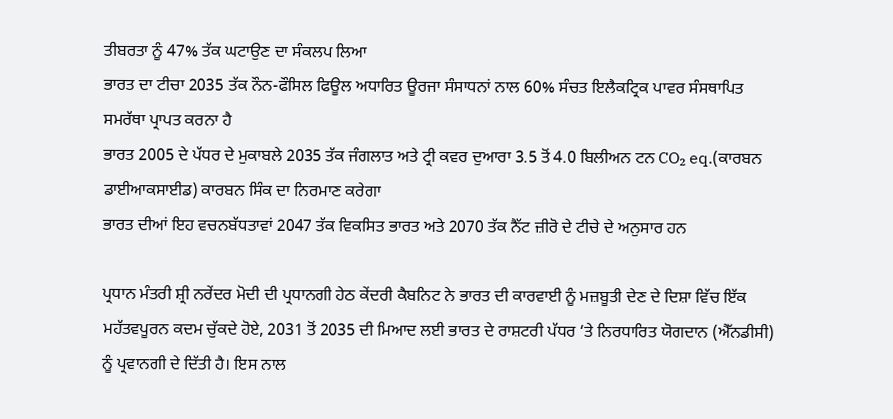ਤੀਬਰਤਾ ਨੂੰ 47% ਤੱਕ ਘਟਾਉਣ ਦਾ ਸੰਕਲਪ ਲਿਆ
ਭਾਰਤ ਦਾ ਟੀਚਾ 2035 ਤੱਕ ਨੌਨ-ਫੌਸਿਲ ਫਿਊਲ ਅਧਾਰਿਤ ਊਰਜਾ ਸੰਸਾਧਨਾਂ ਨਾਲ 60% ਸੰਚਤ ਇਲੈਕਟ੍ਰਿਕ ਪਾਵਰ ਸੰਸਥਾਪਿਤ ਸਮਰੱਥਾ ਪ੍ਰਾਪਤ ਕਰਨਾ ਹੈ
ਭਾਰਤ 2005 ਦੇ ਪੱਧਰ ਦੇ ਮੁਕਾਬਲੇ 2035 ਤੱਕ ਜੰਗਲਾਤ ਅਤੇ ਟ੍ਰੀ ਕਵਰ ਦੁਆਰਾ 3.5 ਤੋਂ 4.0 ਬਿਲੀਅਨ ਟਨ CO₂ eq.(ਕਾਰਬਨ ਡਾਈਆਕਸਾਈਡ) ਕਾਰਬਨ ਸਿੰਕ ਦਾ ਨਿਰਮਾਣ ਕਰੇਗਾ
ਭਾਰਤ ਦੀਆਂ ਇਹ ਵਚਨਬੱਧਤਾਵਾਂ 2047 ਤੱਕ ਵਿਕਸਿਤ ਭਾਰਤ ਅਤੇ 2070 ਤੱਕ ਨੈੱਟ ਜ਼ੀਰੋ ਦੇ ਟੀਚੇ ਦੇ ਅਨੁਸਾਰ ਹਨ

ਪ੍ਰਧਾਨ ਮੰਤਰੀ ਸ਼੍ਰੀ ਨਰੇਂਦਰ ਮੋਦੀ ਦੀ ਪ੍ਰਧਾਨਗੀ ਹੇਠ ਕੇਂਦਰੀ ਕੈਬਨਿਟ ਨੇ ਭਾਰਤ ਦੀ ਕਾਰਵਾਈ ਨੂੰ ਮਜ਼ਬੂਤੀ ਦੇਣ ਦੇ ਦਿਸ਼ਾ ਵਿੱਚ ਇੱਕ ਮਹੱਤਵਪੂਰਨ ਕਦਮ ਚੁੱਕਦੇ ਹੋਏ, 2031 ਤੋਂ 2035 ਦੀ ਮਿਆਦ ਲਈ ਭਾਰਤ ਦੇ ਰਾਸ਼ਟਰੀ ਪੱਧਰ ‘ਤੇ ਨਿਰਧਾਰਿਤ ਯੋਗਦਾਨ (ਐੱਨਡੀਸੀ) ਨੂੰ ਪ੍ਰਵਾਨਗੀ ਦੇ ਦਿੱਤੀ ਹੈ। ਇਸ ਨਾਲ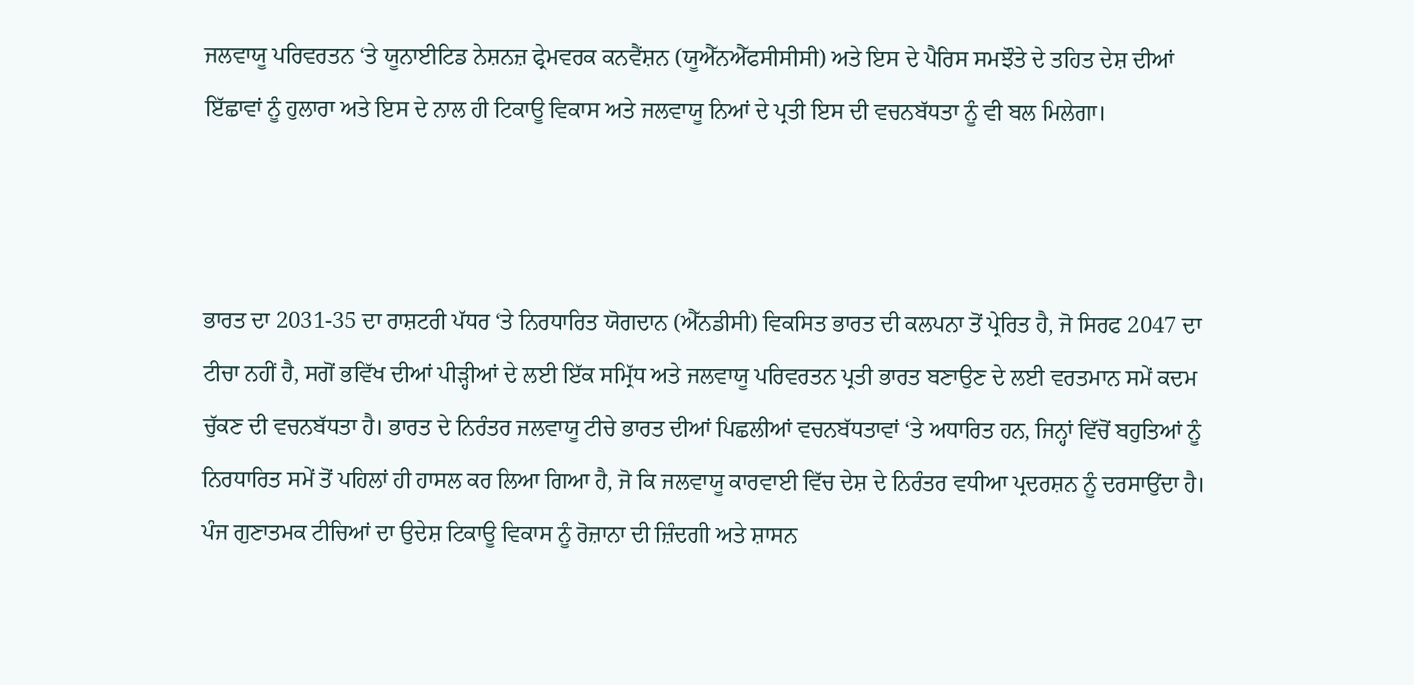ਜਲਵਾਯੂ ਪਰਿਵਰਤਨ ‘ਤੇ ਯੂਨਾਈਟਿਡ ਨੇਸ਼ਨਜ਼ ਫ੍ਰੇਮਵਰਕ ਕਨਵੈਂਸ਼ਨ (ਯੂਐੱਨਐੱਫਸੀਸੀਸੀ) ਅਤੇ ਇਸ ਦੇ ਪੈਰਿਸ ਸਮਝੌਤੇ ਦੇ ਤਹਿਤ ਦੇਸ਼ ਦੀਆਂ ਇੱਛਾਵਾਂ ਨੂੰ ਹੁਲਾਰਾ ਅਤੇ ਇਸ ਦੇ ਨਾਲ ਹੀ ਟਿਕਾਊ ਵਿਕਾਸ ਅਤੇ ਜਲਵਾਯੂ ਨਿਆਂ ਦੇ ਪ੍ਰਤੀ ਇਸ ਦੀ ਵਚਨਬੱਧਤਾ ਨੂੰ ਵੀ ਬਲ ਮਿਲੇਗਾ।



ਭਾਰਤ ਦਾ 2031-35 ਦਾ ਰਾਸ਼ਟਰੀ ਪੱਧਰ ‘ਤੇ ਨਿਰਧਾਰਿਤ ਯੋਗਦਾਨ (ਐੱਨਡੀਸੀ) ਵਿਕਸਿਤ ਭਾਰਤ ਦੀ ਕਲਪਨਾ ਤੋਂ ਪ੍ਰੇਰਿਤ ਹੈ, ਜੋ ਸਿਰਫ 2047 ਦਾ ਟੀਚਾ ਨਹੀਂ ਹੈ, ਸਗੋਂ ਭਵਿੱਖ ਦੀਆਂ ਪੀੜ੍ਹੀਆਂ ਦੇ ਲਈ ਇੱਕ ਸਮ੍ਰਿੱਧ ਅਤੇ ਜਲਵਾਯੂ ਪਰਿਵਰਤਨ ਪ੍ਰਤੀ ਭਾਰਤ ਬਣਾਉਣ ਦੇ ਲਈ ਵਰਤਮਾਨ ਸਮੇਂ ਕਦਮ ਚੁੱਕਣ ਦੀ ਵਚਨਬੱਧਤਾ ਹੈ। ਭਾਰਤ ਦੇ ਨਿਰੰਤਰ ਜਲਵਾਯੂ ਟੀਚੇ ਭਾਰਤ ਦੀਆਂ ਪਿਛਲੀਆਂ ਵਚਨਬੱਧਤਾਵਾਂ ‘ਤੇ ਅਧਾਰਿਤ ਹਨ, ਜਿਨ੍ਹਾਂ ਵਿੱਚੋਂ ਬਹੁਤਿਆਂ ਨੂੰ ਨਿਰਧਾਰਿਤ ਸਮੇਂ ਤੋਂ ਪਹਿਲਾਂ ਹੀ ਹਾਸਲ ਕਰ ਲਿਆ ਗਿਆ ਹੈ, ਜੋ ਕਿ ਜਲਵਾਯੂ ਕਾਰਵਾਈ ਵਿੱਚ ਦੇਸ਼ ਦੇ ਨਿਰੰਤਰ ਵਧੀਆ ਪ੍ਰਦਰਸ਼ਨ ਨੂੰ ਦਰਸਾਉਂਦਾ ਹੈ। ਪੰਜ ਗੁਣਾਤਮਕ ਟੀਚਿਆਂ ਦਾ ਉਦੇਸ਼ ਟਿਕਾਊ ਵਿਕਾਸ ਨੂੰ ਰੋਜ਼ਾਨਾ ਦੀ ਜ਼ਿੰਦਗੀ ਅਤੇ ਸ਼ਾਸਨ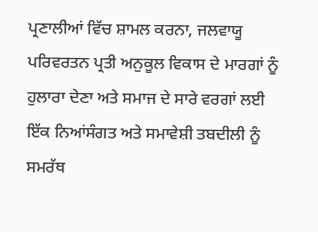ਪ੍ਰਣਾਲੀਆਂ ਵਿੱਚ ਸ਼ਾਮਲ ਕਰਨਾ, ਜਲਵਾਯੂ ਪਰਿਵਰਤਨ ਪ੍ਰਤੀ ਅਨੁਕੂਲ ਵਿਕਾਸ ਦੇ ਮਾਰਗਾਂ ਨੂੰ ਹੁਲਾਰਾ ਦੇਣਾ ਅਤੇ ਸਮਾਜ ਦੇ ਸਾਰੇ ਵਰਗਾਂ ਲਈ ਇੱਕ ਨਿਆਂਸੰਗਤ ਅਤੇ ਸਮਾਵੇਸ਼ੀ ਤਬਦੀਲੀ ਨੂੰ ਸਮਰੱਥ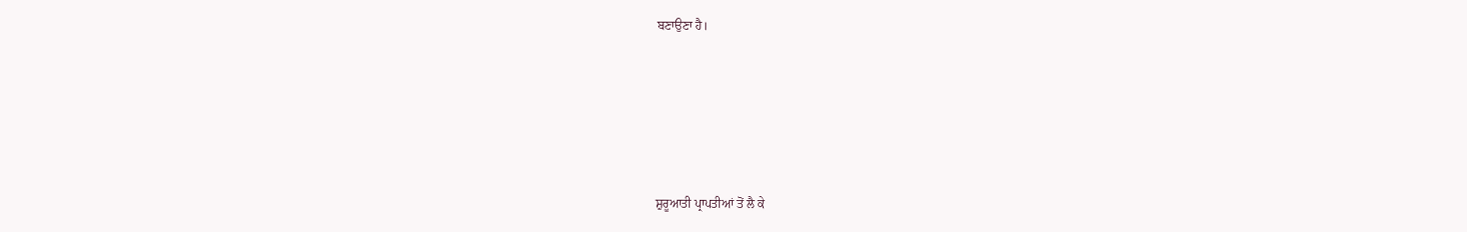ਬਣਾਉਣਾ ਹੈ।





ਸ਼ੁਰੂਆਤੀ ਪ੍ਰਾਪਤੀਆਂ ਤੋਂ ਲੈ ਕੇ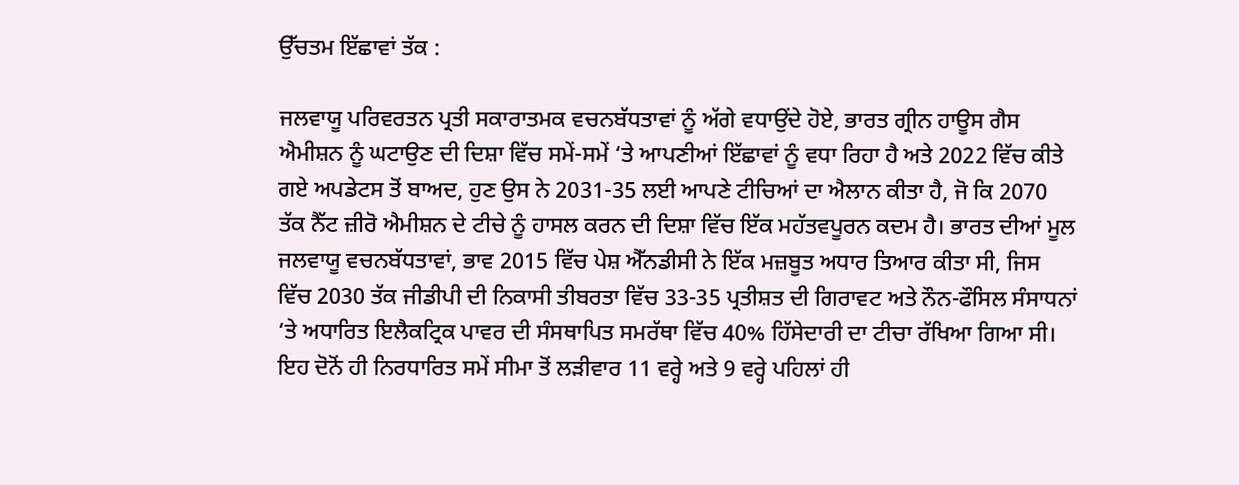ਉੱਚਤਮ ਇੱਛਾਵਾਂ ਤੱਕ :

ਜਲਵਾਯੂ ਪਰਿਵਰਤਨ ਪ੍ਰਤੀ ਸਕਾਰਾਤਮਕ ਵਚਨਬੱਧਤਾਵਾਂ ਨੂੰ ਅੱਗੇ ਵਧਾਉਂਦੇ ਹੋਏ, ਭਾਰਤ ਗ੍ਰੀਨ ਹਾਊਸ ਗੈਸ ਐਮੀਸ਼ਨ ਨੂੰ ਘਟਾਉਣ ਦੀ ਦਿਸ਼ਾ ਵਿੱਚ ਸਮੇਂ-ਸਮੇਂ ‘ਤੇ ਆਪਣੀਆਂ ਇੱਛਾਵਾਂ ਨੂੰ ਵਧਾ ਰਿਹਾ ਹੈ ਅਤੇ 2022 ਵਿੱਚ ਕੀਤੇ ਗਏ ਅਪਡੇਟਸ ਤੋਂ ਬਾਅਦ, ਹੁਣ ਉਸ ਨੇ 2031-35 ਲਈ ਆਪਣੇ ਟੀਚਿਆਂ ਦਾ ਐਲਾਨ ਕੀਤਾ ਹੈ, ਜੋ ਕਿ 2070 ਤੱਕ ਨੈੱਟ ਜ਼ੀਰੋ ਐਮੀਸ਼ਨ ਦੇ ਟੀਚੇ ਨੂੰ ਹਾਸਲ ਕਰਨ ਦੀ ਦਿਸ਼ਾ ਵਿੱਚ ਇੱਕ ਮਹੱਤਵਪੂਰਨ ਕਦਮ ਹੈ। ਭਾਰਤ ਦੀਆਂ ਮੂਲ ਜਲਵਾਯੂ ਵਚਨਬੱਧਤਾਵਾਂ, ਭਾਵ 2015 ਵਿੱਚ ਪੇਸ਼ ਐੱਨਡੀਸੀ ਨੇ ਇੱਕ ਮਜ਼ਬੂਤ ਅਧਾਰ ਤਿਆਰ ਕੀਤਾ ਸੀ, ਜਿਸ ਵਿੱਚ 2030 ਤੱਕ ਜੀਡੀਪੀ ਦੀ ਨਿਕਾਸੀ ਤੀਬਰਤਾ ਵਿੱਚ 33-35 ਪ੍ਰਤੀਸ਼ਤ ਦੀ ਗਿਰਾਵਟ ਅਤੇ ਨੌਨ-ਫੌਸਿਲ ਸੰਸਾਧਨਾਂ ‘ਤੇ ਅਧਾਰਿਤ ਇਲੈਕਟ੍ਰਿਕ ਪਾਵਰ ਦੀ ਸੰਸਥਾਪਿਤ ਸਮਰੱਥਾ ਵਿੱਚ 40% ਹਿੱਸੇਦਾਰੀ ਦਾ ਟੀਚਾ ਰੱਖਿਆ ਗਿਆ ਸੀ। ਇਹ ਦੋਨੋਂ ਹੀ ਨਿਰਧਾਰਿਤ ਸਮੇਂ ਸੀਮਾ ਤੋਂ ਲੜੀਵਾਰ 11 ਵਰ੍ਹੇ ਅਤੇ 9 ਵਰ੍ਹੇ ਪਹਿਲਾਂ ਹੀ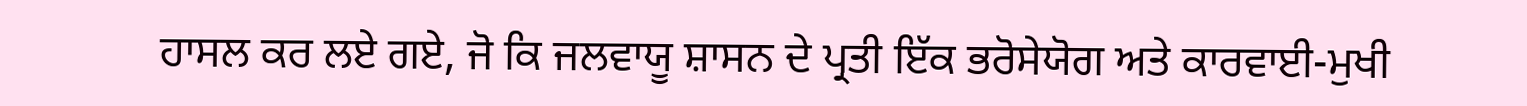ਹਾਸਲ ਕਰ ਲਏ ਗਏ, ਜੋ ਕਿ ਜਲਵਾਯੂ ਸ਼ਾਸਨ ਦੇ ਪ੍ਰਤੀ ਇੱਕ ਭਰੋਸੇਯੋਗ ਅਤੇ ਕਾਰਵਾਈ-ਮੁਖੀ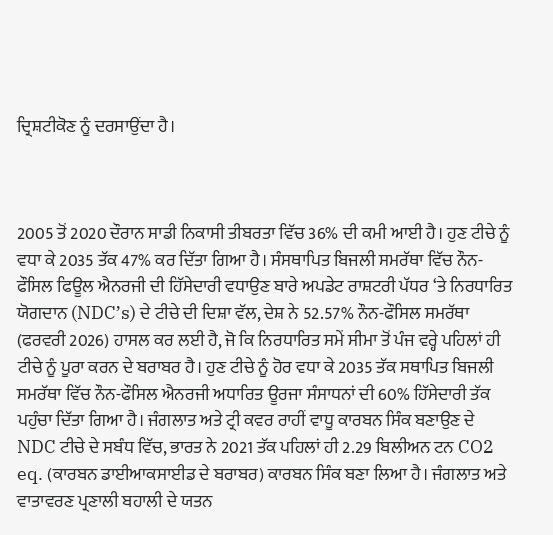ਦ੍ਰਿਸ਼ਟੀਕੋਣ ਨੂੰ ਦਰਸਾਉਂਦਾ ਹੈ।



2005 ਤੋਂ 2020 ਦੌਰਾਨ ਸਾਡੀ ਨਿਕਾਸੀ ਤੀਬਰਤਾ ਵਿੱਚ 36% ਦੀ ਕਮੀ ਆਈ ਹੈ। ਹੁਣ ਟੀਚੇ ਨੂੰ ਵਧਾ ਕੇ 2035 ਤੱਕ 47% ਕਰ ਦਿੱਤਾ ਗਿਆ ਹੈ। ਸੰਸਥਾਪਿਤ ਬਿਜਲੀ ਸਮਰੱਥਾ ਵਿੱਚ ਨੌਨ-ਫੌਸਿਲ ਫਿਊਲ ਐਨਰਜੀ ਦੀ ਹਿੱਸੇਦਾਰੀ ਵਧਾਉਣ ਬਾਰੇ ਅਪਡੇਟ ਰਾਸ਼ਟਰੀ ਪੱਧਰ ‘ਤੇ ਨਿਰਧਾਰਿਤ ਯੋਗਦਾਨ (NDC’s) ਦੇ ਟੀਚੇ ਦੀ ਦਿਸ਼ਾ ਵੱਲ, ਦੇਸ਼ ਨੇ 52.57% ਨੌਨ-ਫੌਸਿਲ ਸਮਰੱਥਾ (ਫਰਵਰੀ 2026) ਹਾਸਲ ਕਰ ਲਈ ਹੈ, ਜੋ ਕਿ ਨਿਰਧਾਰਿਤ ਸਮੇਂ ਸੀਮਾ ਤੋਂ ਪੰਜ ਵਰ੍ਹੇ ਪਹਿਲਾਂ ਹੀ ਟੀਚੇ ਨੂੰ ਪੂਰਾ ਕਰਨ ਦੇ ਬਰਾਬਰ ਹੈ। ਹੁਣ ਟੀਚੇ ਨੂੰ ਹੋਰ ਵਧਾ ਕੇ 2035 ਤੱਕ ਸਥਾਪਿਤ ਬਿਜਲੀ ਸਮਰੱਥਾ ਵਿੱਚ ਨੌਨ-ਫੌਸਿਲ ਐਨਰਜੀ ਅਧਾਰਿਤ ਊਰਜਾ ਸੰਸਾਧਨਾਂ ਦੀ 60% ਹਿੱਸੇਦਾਰੀ ਤੱਕ ਪਹੁੰਚਾ ਦਿੱਤਾ ਗਿਆ ਹੈ। ਜੰਗਲਾਤ ਅਤੇ ਟ੍ਰੀ ਕਵਰ ਰਾਹੀਂ ਵਾਧੂ ਕਾਰਬਨ ਸਿੰਕ ਬਣਾਉਣ ਦੇ NDC ਟੀਚੇ ਦੇ ਸਬੰਧ ਵਿੱਚ, ਭਾਰਤ ਨੇ 2021 ਤੱਕ ਪਹਿਲਾਂ ਹੀ 2.29 ਬਿਲੀਅਨ ਟਨ CO2 eq. (ਕਾਰਬਨ ਡਾਈਆਕਸਾਈਡ ਦੇ ਬਰਾਬਰ) ਕਾਰਬਨ ਸਿੰਕ ਬਣਾ ਲਿਆ ਹੈ। ਜੰਗਲਾਤ ਅਤੇ ਵਾਤਾਵਰਣ ਪ੍ਰਣਾਲੀ ਬਹਾਲੀ ਦੇ ਯਤਨ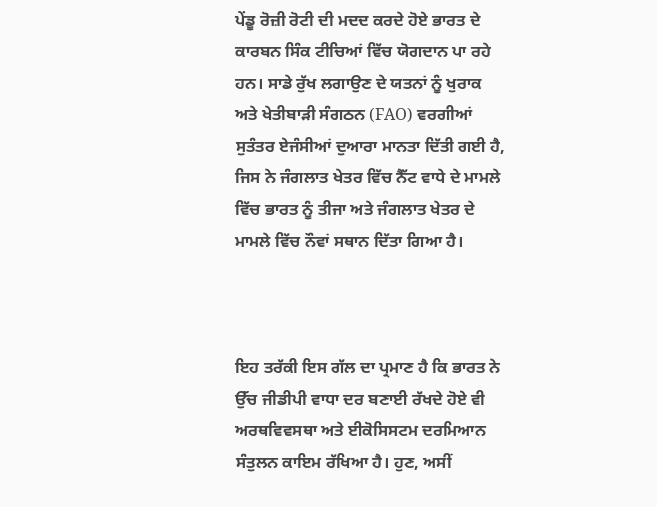ਪੇਂਡੂ ਰੋਜ਼ੀ ਰੋਟੀ ਦੀ ਮਦਦ ਕਰਦੇ ਹੋਏ ਭਾਰਤ ਦੇ ਕਾਰਬਨ ਸਿੰਕ ਟੀਚਿਆਂ ਵਿੱਚ ਯੋਗਦਾਨ ਪਾ ਰਹੇ ਹਨ। ਸਾਡੇ ਰੁੱਖ ਲਗਾਉਣ ਦੇ ਯਤਨਾਂ ਨੂੰ ਖੁਰਾਕ ਅਤੇ ਖੇਤੀਬਾੜੀ ਸੰਗਠਨ (FAO) ਵਰਗੀਆਂ ਸੁਤੰਤਰ ਏਜੰਸੀਆਂ ਦੁਆਰਾ ਮਾਨਤਾ ਦਿੱਤੀ ਗਈ ਹੈ, ਜਿਸ ਨੇ ਜੰਗਲਾਤ ਖੇਤਰ ਵਿੱਚ ਨੈੱਟ ਵਾਧੇ ਦੇ ਮਾਮਲੇ ਵਿੱਚ ਭਾਰਤ ਨੂੰ ਤੀਜਾ ਅਤੇ ਜੰਗਲਾਤ ਖੇਤਰ ਦੇ ਮਾਮਲੇ ਵਿੱਚ ਨੌਵਾਂ ਸਥਾਨ ਦਿੱਤਾ ਗਿਆ ਹੈ।



ਇਹ ਤਰੱਕੀ ਇਸ ਗੱਲ ਦਾ ਪ੍ਰਮਾਣ ਹੈ ਕਿ ਭਾਰਤ ਨੇ ਉੱਚ ਜੀਡੀਪੀ ਵਾਧਾ ਦਰ ਬਣਾਈ ਰੱਖਦੇ ਹੋਏ ਵੀ ਅਰਥਵਿਵਸਥਾ ਅਤੇ ਈਕੋਸਿਸਟਮ ਦਰਮਿਆਨ ਸੰਤੁਲਨ ਕਾਇਮ ਰੱਖਿਆ ਹੈ। ਹੁਣ, ਅਸੀਂ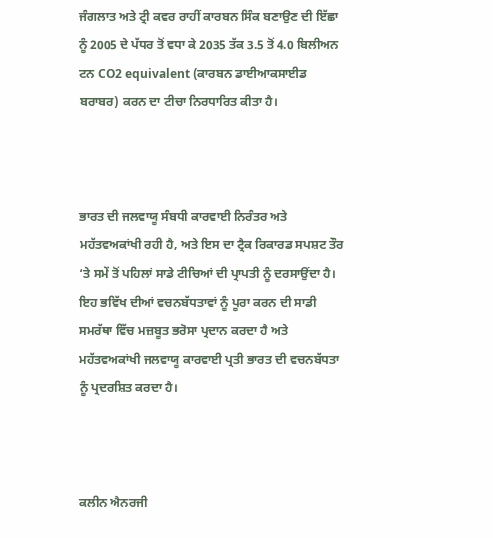ਜੰਗਲਾਤ ਅਤੇ ਟ੍ਰੀ ਕਵਰ ਰਾਹੀਂ ਕਾਰਬਨ ਸਿੰਕ ਬਣਾਉਣ ਦੀ ਇੱਛਾ ਨੂੰ 2005 ਦੇ ਪੱਧਰ ਤੋਂ ਵਧਾ ਕੇ 2035 ਤੱਕ 3.5 ਤੋਂ 4.0 ਬਿਲੀਅਨ ਟਨ CO2 equivalent (ਕਾਰਬਨ ਡਾਈਆਕਸਾਈਡ ਬਰਾਬਰ) ਕਰਨ ਦਾ ਟੀਚਾ ਨਿਰਧਾਰਿਤ ਕੀਤਾ ਹੈ।



ਭਾਰਤ ਦੀ ਜਲਵਾਯੂ ਸੰਬਧੀ ਕਾਰਵਾਈ ਨਿਰੰਤਰ ਅਤੇ ਮਹੱਤਵਅਕਾਂਖੀ ਰਹੀ ਹੈ, ਅਤੇ ਇਸ ਦਾ ਟ੍ਰੈਕ ਰਿਕਾਰਡ ਸਪਸ਼ਟ ਤੌਰ ‘ਤੇ ਸਮੇਂ ਤੋਂ ਪਹਿਲਾਂ ਸਾਡੇ ਟੀਚਿਆਂ ਦੀ ਪ੍ਰਾਪਤੀ ਨੂੰ ਦਰਸਾਉਂਦਾ ਹੈ। ਇਹ ਭਵਿੱਖ ਦੀਆਂ ਵਚਨਬੱਧਤਾਵਾਂ ਨੂੰ ਪੂਰਾ ਕਰਨ ਦੀ ਸਾਡੀ ਸਮਰੱਥਾ ਵਿੱਚ ਮਜ਼ਬੂਤ ਭਰੋਸਾ ਪ੍ਰਦਾਨ ਕਰਦਾ ਹੈ ਅਤੇ ਮਹੱਤਵਅਕਾਂਖੀ ਜਲਵਾਯੂ ਕਾਰਵਾਈ ਪ੍ਰਤੀ ਭਾਰਤ ਦੀ ਵਚਨਬੱਧਤਾ ਨੂੰ ਪ੍ਰਦਰਸ਼ਿਤ ਕਰਦਾ ਹੈ।



ਕਲੀਨ ਐਨਰਜੀ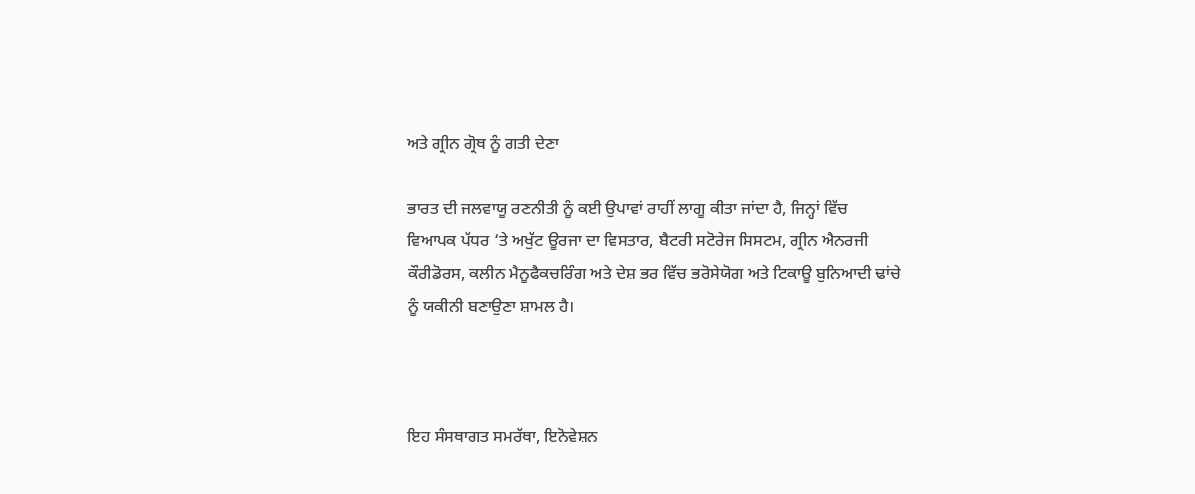ਅਤੇ ਗ੍ਰੀਨ ਗ੍ਰੋਥ ਨੂੰ ਗਤੀ ਦੇਣਾ

ਭਾਰਤ ਦੀ ਜਲਵਾਯੂ ਰਣਨੀਤੀ ਨੂੰ ਕਈ ਉਪਾਵਾਂ ਰਾਹੀਂ ਲਾਗੂ ਕੀਤਾ ਜਾਂਦਾ ਹੈ, ਜਿਨ੍ਹਾਂ ਵਿੱਚ ਵਿਆਪਕ ਪੱਧਰ ‘ਤੇ ਅਖੁੱਟ ਊਰਜਾ ਦਾ ਵਿਸਤਾਰ, ਬੈਟਰੀ ਸਟੋਰੇਜ ਸਿਸਟਮ, ਗ੍ਰੀਨ ਐਨਰਜੀ ਕੌਰੀਡੋਰਸ, ਕਲੀਨ ਮੈਨੂਫੈਕਚਰਿੰਗ ਅਤੇ ਦੇਸ਼ ਭਰ ਵਿੱਚ ਭਰੋਸੇਯੋਗ ਅਤੇ ਟਿਕਾਊ ਬੁਨਿਆਦੀ ਢਾਂਚੇ ਨੂੰ ਯਕੀਨੀ ਬਣਾਉਣਾ ਸ਼ਾਮਲ ਹੈ।



ਇਹ ਸੰਸਥਾਗਤ ਸਮਰੱਥਾ, ਇਨੋਵੇਸ਼ਨ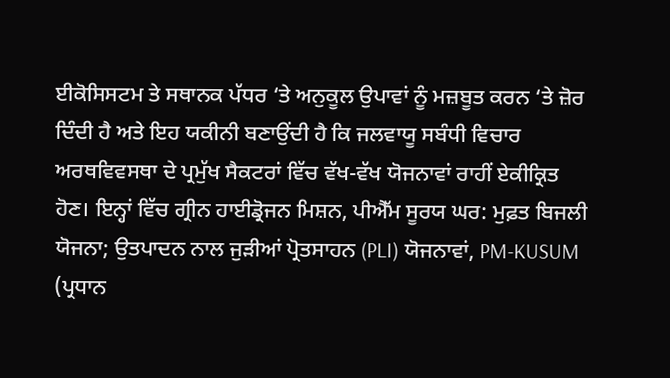ਈਕੋਸਿਸਟਮ ਤੇ ਸਥਾਨਕ ਪੱਧਰ ‘ਤੇ ਅਨੁਕੂਲ ਉਪਾਵਾਂ ਨੂੰ ਮਜ਼ਬੂਤ ਕਰਨ ‘ਤੇ ਜ਼ੋਰ ਦਿੰਦੀ ਹੈ ਅਤੇ ਇਹ ਯਕੀਨੀ ਬਣਾਉਂਦੀ ਹੈ ਕਿ ਜਲਵਾਯੂ ਸਬੰਧੀ ਵਿਚਾਰ ਅਰਥਵਿਵਸਥਾ ਦੇ ਪ੍ਰਮੁੱਖ ਸੈਕਟਰਾਂ ਵਿੱਚ ਵੱਖ-ਵੱਖ ਯੋਜਨਾਵਾਂ ਰਾਹੀਂ ਏਕੀਕ੍ਰਿਤ ਹੋਣ। ਇਨ੍ਹਾਂ ਵਿੱਚ ਗ੍ਰੀਨ ਹਾਈਡ੍ਰੋਜਨ ਮਿਸ਼ਨ, ਪੀਐੱਮ ਸੂਰਯ ਘਰ: ਮੁਫ਼ਤ ਬਿਜਲੀ ਯੋਜਨਾ; ਉਤਪਾਦਨ ਨਾਲ ਜੁੜੀਆਂ ਪ੍ਰੋਤਸਾਹਨ (PLI) ਯੋਜਨਾਵਾਂ, PM-KUSUM (ਪ੍ਰਧਾਨ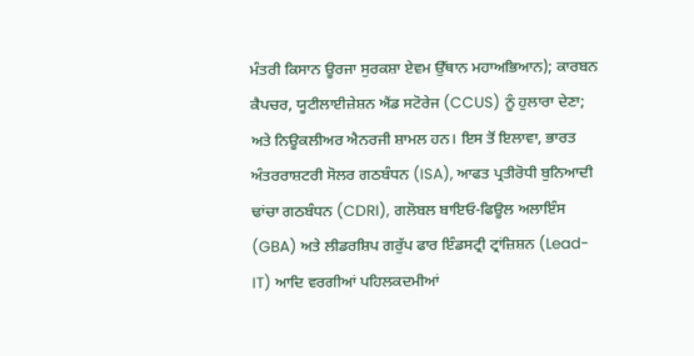ਮੰਤਰੀ ਕਿਸਾਨ ਊਰਜਾ ਸੁਰਕਸ਼ਾ ਏਵਮ ਉੱਥਾਨ ਮਹਾਅਭਿਆਨ); ਕਾਰਬਨ ਕੈਪਚਰ, ਯੂਟੀਲਾਈਜ਼ੇਸ਼ਨ ਐਂਡ ਸਟੋਰੇਜ (CCUS) ਨੂੰ ਹੁਲਾਰਾ ਦੇਣਾ; ਅਤੇ ਨਿਊਕਲੀਅਰ ਐਨਰਜੀ ਸ਼ਾਮਲ ਹਨ। ਇਸ ਤੋਂ ਇਲਾਵਾ, ਭਾਰਤ ਅੰਤਰਰਾਸ਼ਟਰੀ ਸੋਲਰ ਗਠਬੰਧਨ (ISA), ਆਫਤ ਪ੍ਰਤੀਰੋਧੀ ਬੁਨਿਆਦੀ ਢਾਂਚਾ ਗਠਬੰਧਨ (CDRI), ਗਲੋਬਲ ਬਾਇਓ-ਫਿਊਲ ਅਲਾਇੰਸ (GBA) ਅਤੇ ਲੀਡਰਸ਼ਿਪ ਗਰੁੱਪ ਫਾਰ ਇੰਡਸਟ੍ਰੀ ਟ੍ਰਾਂਜ਼ਿਸ਼ਨ (Lead-IT) ਆਦਿ ਵਰਗੀਆਂ ਪਹਿਲਕਦਮੀਆਂ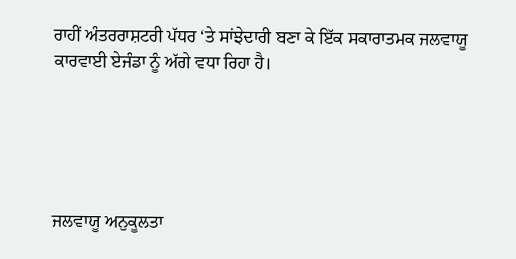ਰਾਹੀਂ ਅੰਤਰਰਾਸ਼ਟਰੀ ਪੱਧਰ ‘ਤੇ ਸਾਂਝੇਦਾਰੀ ਬਣਾ ਕੇ ਇੱਕ ਸਕਾਰਾਤਮਕ ਜਲਵਾਯੂ ਕਾਰਵਾਈ ਏਜੰਡਾ ਨੂੰ ਅੱਗੇ ਵਧਾ ਰਿਹਾ ਹੈ।





ਜਲਵਾਯੂ ਅਨੁਕੂਲਤਾ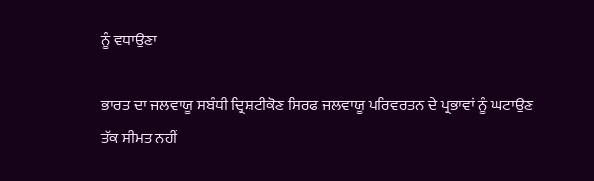ਨੂੰ ਵਧਾਉਣਾ

ਭਾਰਤ ਦਾ ਜਲਵਾਯੂ ਸਬੰਧੀ ਦ੍ਰਿਸ਼ਟੀਕੋਣ ਸਿਰਫ ਜਲਵਾਯੂ ਪਰਿਵਰਤਨ ਦੇ ਪ੍ਰਭਾਵਾਂ ਨੂੰ ਘਟਾਉਣ ਤੱਕ ਸੀਮਤ ਨਹੀਂ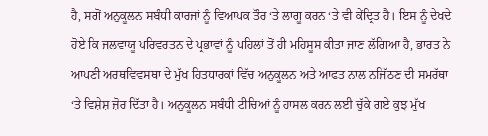ਹੈ, ਸਗੋਂ ਅਨੁਕੂਲਨ ਸਬੰਧੀ ਕਾਰਜਾਂ ਨੂੰ ਵਿਆਪਕ ਤੌਰ ‘ਤੇ ਲਾਗੂ ਕਰਨ ‘ਤੇ ਵੀ ਕੇਂਦ੍ਰਿਤ ਹੈ। ਇਸ ਨੂੰ ਦੇਖਦੇ ਹੋਏ ਕਿ ਜਲਵਾਯੂ ਪਰਿਵਰਤਨ ਦੇ ਪ੍ਰਭਾਵਾਂ ਨੂੰ ਪਹਿਲਾਂ ਤੋਂ ਹੀ ਮਹਿਸੂਸ ਕੀਤਾ ਜਾਣ ਲੱਗਿਆ ਹੈ, ਭਾਰਤ ਨੇ ਆਪਣੀ ਅਰਥਵਿਵਸਥਾ ਦੇ ਮੁੱਖ ਹਿਤਧਾਰਕਾਂ ਵਿੱਚ ਅਨੁਕੂਲਨ ਅਤੇ ਆਫਤ ਨਾਲ ਨਜਿੱਠਣ ਦੀ ਸਮਰੱਥਾ ‘ਤੇ ਵਿਸ਼ੇਸ਼ ਜ਼ੋਰ ਦਿੱਤਾ ਹੈ। ਅਨੁਕੂਲਨ ਸਬੰਧੀ ਟੀਚਿਆਂ ਨੂੰ ਹਾਸਲ ਕਰਨ ਲਈ ਚੁੱਕੇ ਗਏ ਕੁਝ ਮੁੱਖ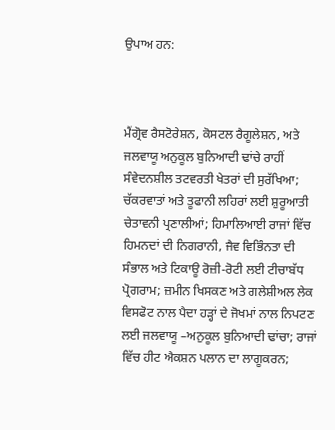ਉਪਾਅ ਹਨ:



ਮੈਂਗ੍ਰੋਵ ਰੈਸਟੋਰੇਸ਼ਨ, ਕੋਸਟਲ ਰੈਗੂਲੇਸ਼ਨ, ਅਤੇ ਜਲਵਾਯੂ ਅਨੁਕੂਲ ਬੁਨਿਆਦੀ ਢਾਂਚੇ ਰਾਹੀਂ ਸੰਵੇਦਨਸ਼ੀਲ ਤਟਵਰਤੀ ਖੇਤਰਾਂ ਦੀ ਸੁਰੱਖਿਆ; ਚੱਕਰਵਾਤਾਂ ਅਤੇ ਤੂਫਾਨੀ ਲਹਿਰਾਂ ਲਈ ਸ਼ੁਰੂਆਤੀ ਚੇਤਾਵਨੀ ਪ੍ਰਣਾਲੀਆਂ; ਹਿਮਾਲਿਆਈ ਰਾਜਾਂ ਵਿੱਚ ਹਿਮਨਦਾਂ ਦੀ ਨਿਗਰਾਨੀ, ਜੈਵ ਵਿਭਿੰਨਤਾ ਦੀ ਸੰਭਾਲ ਅਤੇ ਟਿਕਾਊ ਰੋਜ਼ੀ-ਰੋਟੀ ਲਈ ਟੀਚਾਬੱਧ ਪ੍ਰੋਗਰਾਮ; ਜ਼ਮੀਨ ਖਿਸਕਣ ਅਤੇ ਗਲੇਸ਼ੀਅਲ ਲੇਕ ਵਿਸਫੋਟ ਨਾਲ ਪੈਦਾ ਹੜ੍ਹਾਂ ਦੇ ਜੋਖਮਾਂ ਨਾਲ ਨਿਪਟਣ ਲਈ ਜਲਵਾਯੂ –ਅਨੁਕੂਲ ਬੁਨਿਆਦੀ ਢਾਂਚਾ; ਰਾਜਾਂ ਵਿੱਚ ਹੀਟ ਐਕਸ਼ਨ ਪਲਾਨ ਦਾ ਲਾਗੂਕਰਨ;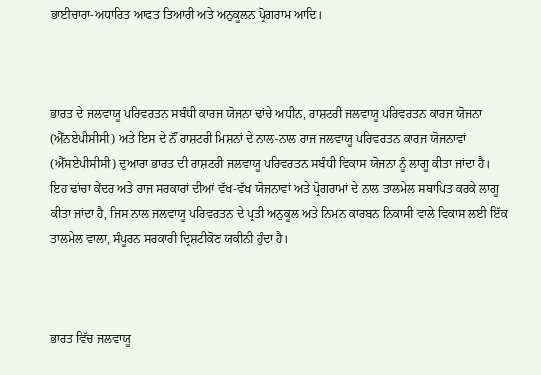ਭਾਈਚਾਰਾ-ਅਧਾਰਿਤ ਆਫਤ ਤਿਆਰੀ ਅਤੇ ਅਨੁਕੂਲਨ ਪ੍ਰੋਗਰਾਮ ਆਦਿ।



ਭਾਰਤ ਦੇ ਜਲਵਾਯੂ ਪਰਿਵਰਤਨ ਸਬੰਧੀ ਕਾਰਜ ਯੋਜਨਾ ਢਾਂਚੇ ਅਧੀਨ, ਰਾਸ਼ਟਰੀ ਜਲਵਾਯੂ ਪਰਿਵਰਤਨ ਕਾਰਜ ਯੋਜਨਾ (ਐੱਨਏਪੀਸੀਸੀ) ਅਤੇ ਇਸ ਦੇ ਨੌਂ ਰਾਸ਼ਟਰੀ ਮਿਸ਼ਨਾਂ ਦੇ ਨਾਲ-ਨਾਲ ਰਾਜ ਜਲਵਾਯੂ ਪਰਿਵਰਤਨ ਕਾਰਜ ਯੋਜਨਾਵਾਂ (ਐੱਸਏਪੀਸੀਸੀ) ਦੁਆਰਾ ਭਾਰਤ ਦੀ ਰਾਸ਼ਟਰੀ ਜਲਵਾਯੂ ਪਰਿਵਰਤਨ ਸਬੰਧੀ ਵਿਕਾਸ ਯੋਜਨਾ ਨੂੰ ਲਾਗੂ ਕੀਤਾ ਜਾਂਦਾ ਹੈ। ਇਹ ਢਾਂਚਾ ਕੇਂਦਰ ਅਤੇ ਰਾਜ ਸਰਕਾਰਾਂ ਦੀਆਂ ਵੱਖ-ਵੱਖ ਯੋਜਨਾਵਾਂ ਅਤੇ ਪ੍ਰੋਗਰਾਮਾਂ ਦੇ ਨਾਲ ਤਾਲਮੇਲ ਸਥਾਪਿਤ ਕਰਕੇ ਲਾਗੂ ਕੀਤਾ ਜਾਂਦਾ ਹੈ, ਜਿਸ ਨਾਲ ਜਲਵਾਯੂ ਪਰਿਵਰਤਨ ਦੇ ਪ੍ਰਤੀ ਅਨੁਕੂਲ ਅਤੇ ਨਿਮਨ ਕਾਰਬਨ ਨਿਕਾਸੀ ਵਾਲੇ ਵਿਕਾਸ ਲਈ ਇੱਕ ਤਾਲਮੇਲ ਵਾਲਾ, ਸੰਪੂਰਨ ਸਰਕਾਰੀ ਦ੍ਰਿਸ਼ਟੀਕੋਣ ਯਕੀਨੀ ਹੁੰਦਾ ਹੈ।



ਭਾਰਤ ਵਿੱਚ ਜਲਵਾਯੂ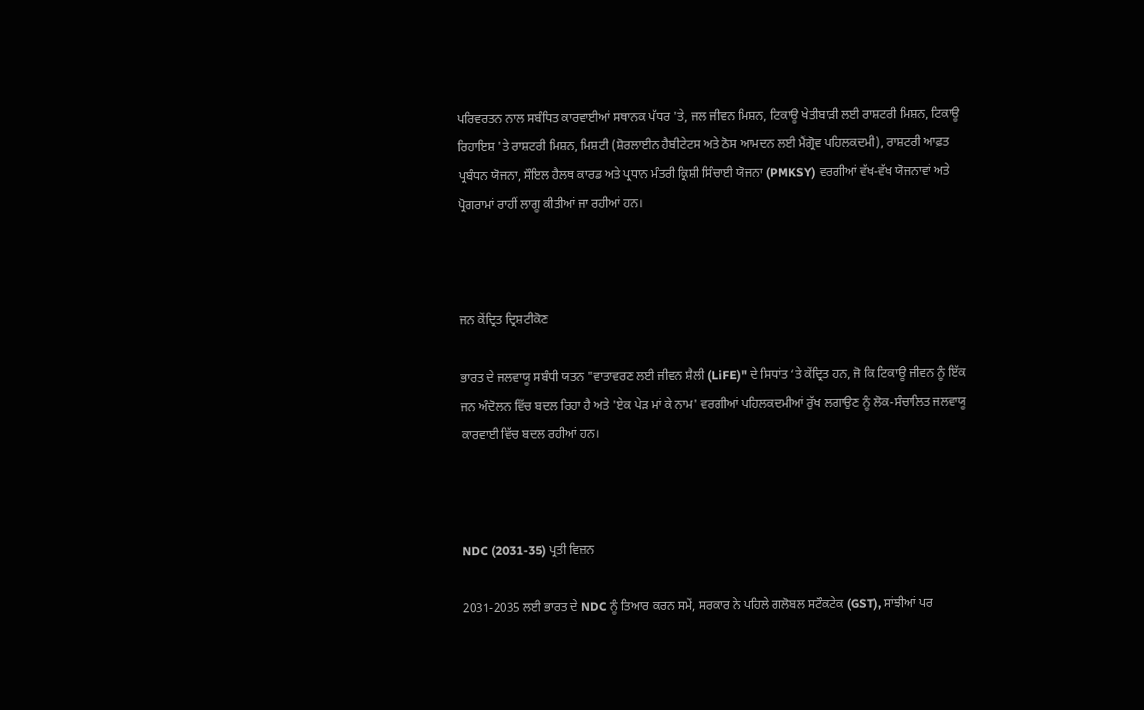ਪਰਿਵਰਤਨ ਨਾਲ ਸਬੰਧਿਤ ਕਾਰਵਾਈਆਂ ਸਥਾਨਕ ਪੱਧਰ 'ਤੇ, ਜਲ ਜੀਵਨ ਮਿਸ਼ਨ, ਟਿਕਾਊ ਖੇਤੀਬਾੜੀ ਲਈ ਰਾਸ਼ਟਰੀ ਮਿਸ਼ਨ, ਟਿਕਾਊ ਰਿਹਾਇਸ਼ 'ਤੇ ਰਾਸ਼ਟਰੀ ਮਿਸ਼ਨ, ਮਿਸ਼ਟੀ (ਸ਼ੋਰਲਾਈਨ ਹੈਬੀਟੇਟਸ ਅਤੇ ਠੋਸ ਆਮਦਨ ਲਈ ਮੈਂਗ੍ਰੋਵ ਪਹਿਲਕਦਮੀ), ਰਾਸ਼ਟਰੀ ਆਫ਼ਤ ਪ੍ਰਬੰਧਨ ਯੋਜਨਾ, ਸੌਇਲ ਹੈਲਥ ਕਾਰਡ ਅਤੇ ਪ੍ਰਧਾਨ ਮੰਤਰੀ ਕ੍ਰਿਸ਼ੀ ਸਿੰਚਾਈ ਯੋਜਨਾ (PMKSY) ਵਰਗੀਆਂ ਵੱਖ-ਵੱਖ ਯੋਜਨਾਵਾਂ ਅਤੇ ਪ੍ਰੋਗਰਾਮਾਂ ਰਾਹੀਂ ਲਾਗੂ ਕੀਤੀਆਂ ਜਾ ਰਹੀਆਂ ਹਨ।



ਜਨ ਕੇਂਦ੍ਰਿਤ ਦ੍ਰਿਸ਼ਟੀਕੋਣ

ਭਾਰਤ ਦੇ ਜਲਵਾਯੂ ਸਬੰਧੀ ਯਤਨ "ਵਾਤਾਵਰਣ ਲਈ ਜੀਵਨ ਸ਼ੈਲੀ (LiFE)" ਦੇ ਸਿਧਾਂਤ ‘ਤੇ ਕੇਂਦ੍ਰਿਤ ਹਨ, ਜੋ ਕਿ ਟਿਕਾਊ ਜੀਵਨ ਨੂੰ ਇੱਕ ਜਨ ਅੰਦੋਲਨ ਵਿੱਚ ਬਦਲ ਰਿਹਾ ਹੈ ਅਤੇ 'ਏਕ ਪੇੜ ਮਾਂ ਕੇ ਨਾਮ' ਵਰਗੀਆਂ ਪਹਿਲਕਦਮੀਆਂ ਰੁੱਖ ਲਗਾਉਣ ਨੂੰ ਲੋਕ-ਸੰਚਾਲਿਤ ਜਲਵਾਯੂ ਕਾਰਵਾਈ ਵਿੱਚ ਬਦਲ ਰਹੀਆਂ ਹਨ।



NDC (2031-35) ਪ੍ਰਤੀ ਵਿਜ਼ਨ

2031-2035 ਲਈ ਭਾਰਤ ਦੇ NDC ਨੂੰ ਤਿਆਰ ਕਰਨ ਸਮੇਂ, ਸਰਕਾਰ ਨੇ ਪਹਿਲੇ ਗਲੋਬਲ ਸਟੌਕਟੇਕ (GST), ਸਾਂਝੀਆਂ ਪਰ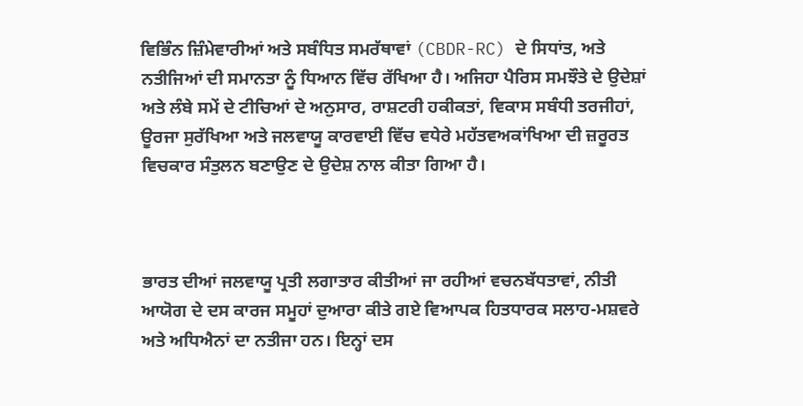ਵਿਭਿੰਨ ਜ਼ਿੰਮੇਵਾਰੀਆਂ ਅਤੇ ਸਬੰਧਿਤ ਸਮਰੱਥਾਵਾਂ (CBDR-RC) ਦੇ ਸਿਧਾਂਤ, ਅਤੇ ਨਤੀਜਿਆਂ ਦੀ ਸਮਾਨਤਾ ਨੂੰ ਧਿਆਨ ਵਿੱਚ ਰੱਖਿਆ ਹੈ। ਅਜਿਹਾ ਪੈਰਿਸ ਸਮਝੌਤੇ ਦੇ ਉਦੇਸ਼ਾਂ ਅਤੇ ਲੰਬੇ ਸਮੇਂ ਦੇ ਟੀਚਿਆਂ ਦੇ ਅਨੁਸਾਰ, ਰਾਸ਼ਟਰੀ ਹਕੀਕਤਾਂ, ਵਿਕਾਸ ਸਬੰਧੀ ਤਰਜੀਹਾਂ, ਊਰਜਾ ਸੁਰੱਖਿਆ ਅਤੇ ਜਲਵਾਯੂ ਕਾਰਵਾਈ ਵਿੱਚ ਵਧੇਰੇ ਮਹੱਤਵਅਕਾਂਖਿਆ ਦੀ ਜ਼ਰੂਰਤ ਵਿਚਕਾਰ ਸੰਤੁਲਨ ਬਣਾਉਣ ਦੇ ਉਦੇਸ਼ ਨਾਲ ਕੀਤਾ ਗਿਆ ਹੈ।



ਭਾਰਤ ਦੀਆਂ ਜਲਵਾਯੂ ਪ੍ਰਤੀ ਲਗਾਤਾਰ ਕੀਤੀਆਂ ਜਾ ਰਹੀਆਂ ਵਚਨਬੱਧਤਾਵਾਂ, ਨੀਤੀ ਆਯੋਗ ਦੇ ਦਸ ਕਾਰਜ ਸਮੂਹਾਂ ਦੁਆਰਾ ਕੀਤੇ ਗਏ ਵਿਆਪਕ ਹਿਤਧਾਰਕ ਸਲਾਹ-ਮਸ਼ਵਰੇ ਅਤੇ ਅਧਿਐਨਾਂ ਦਾ ਨਤੀਜਾ ਹਨ। ਇਨ੍ਹਾਂ ਦਸ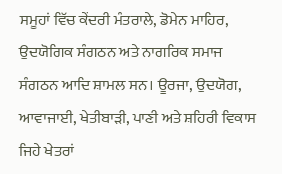ਸਮੂਹਾਂ ਵਿੱਚ ਕੇਂਦਰੀ ਮੰਤਰਾਲੇ, ਡੋਮੇਨ ਮਾਹਿਰ, ਉਦਯੋਗਿਕ ਸੰਗਠਨ ਅਤੇ ਨਾਗਰਿਕ ਸਮਾਜ ਸੰਗਠਨ ਆਦਿ ਸ਼ਾਮਲ ਸਨ। ਊਰਜਾ, ਉਦਯੋਗ, ਆਵਾਜਾਈ, ਖੇਤੀਬਾੜੀ, ਪਾਣੀ ਅਤੇ ਸ਼ਹਿਰੀ ਵਿਕਾਸ ਜਿਹੇ ਖੇਤਰਾਂ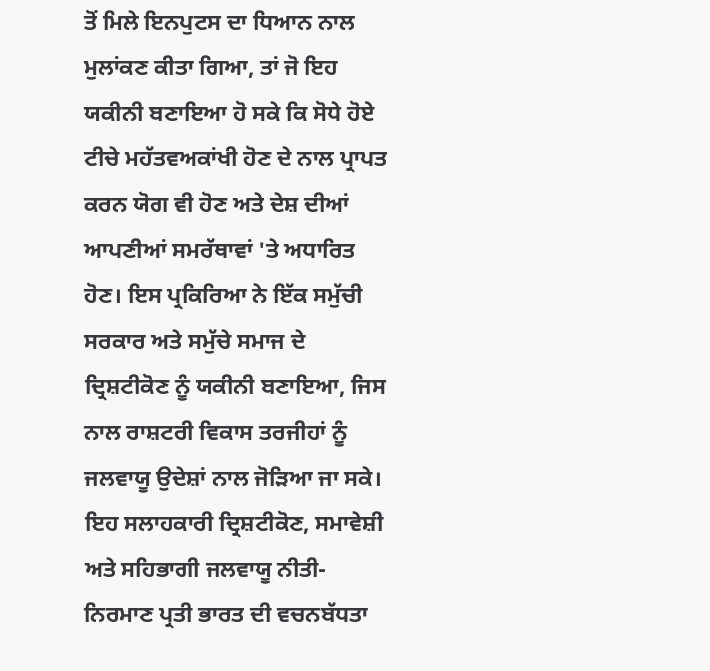ਤੋਂ ਮਿਲੇ ਇਨਪੁਟਸ ਦਾ ਧਿਆਨ ਨਾਲ ਮੁਲਾਂਕਣ ਕੀਤਾ ਗਿਆ, ਤਾਂ ਜੋ ਇਹ ਯਕੀਨੀ ਬਣਾਇਆ ਹੋ ਸਕੇ ਕਿ ਸੋਧੇ ਹੋਏ ਟੀਚੇ ਮਹੱਤਵਅਕਾਂਖੀ ਹੋਣ ਦੇ ਨਾਲ ਪ੍ਰਾਪਤ ਕਰਨ ਯੋਗ ਵੀ ਹੋਣ ਅਤੇ ਦੇਸ਼ ਦੀਆਂ ਆਪਣੀਆਂ ਸਮਰੱਥਾਵਾਂ 'ਤੇ ਅਧਾਰਿਤ ਹੋਣ। ਇਸ ਪ੍ਰਕਿਰਿਆ ਨੇ ਇੱਕ ਸਮੁੱਚੀ ਸਰਕਾਰ ਅਤੇ ਸਮੁੱਚੇ ਸਮਾਜ ਦੇ ਦ੍ਰਿਸ਼ਟੀਕੋਣ ਨੂੰ ਯਕੀਨੀ ਬਣਾਇਆ, ਜਿਸ ਨਾਲ ਰਾਸ਼ਟਰੀ ਵਿਕਾਸ ਤਰਜੀਹਾਂ ਨੂੰ ਜਲਵਾਯੂ ਉਦੇਸ਼ਾਂ ਨਾਲ ਜੋੜਿਆ ਜਾ ਸਕੇ। ਇਹ ਸਲਾਹਕਾਰੀ ਦ੍ਰਿਸ਼ਟੀਕੋਣ, ਸਮਾਵੇਸ਼ੀ ਅਤੇ ਸਹਿਭਾਗੀ ਜਲਵਾਯੂ ਨੀਤੀ-ਨਿਰਮਾਣ ਪ੍ਰਤੀ ਭਾਰਤ ਦੀ ਵਚਨਬੱਧਤਾ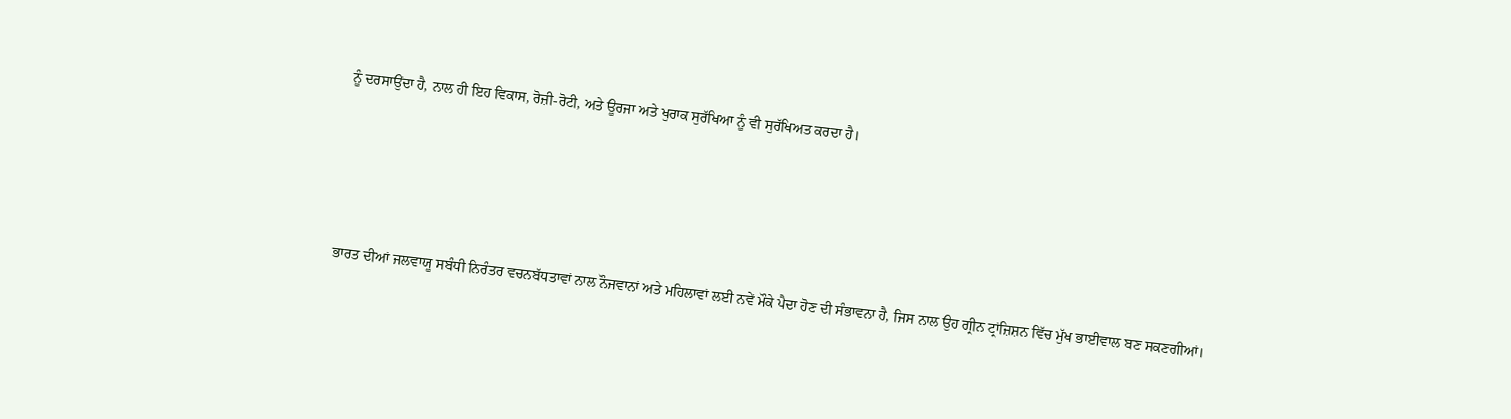ਨੂੰ ਦਰਸਾਉਂਦਾ ਹੈ, ਨਾਲ ਹੀ ਇਹ ਵਿਕਾਸ, ਰੋਜ਼ੀ-ਰੋਟੀ, ਅਤੇ ਊਰਜਾ ਅਤੇ ਖੁਰਾਕ ਸੁਰੱਖਿਆ ਨੂੰ ਵੀ ਸੁਰੱਖਿਅਤ ਕਰਦਾ ਹੈ।





ਭਾਰਤ ਦੀਆਂ ਜਲਵਾਯੂ ਸਬੰਧੀ ਨਿਰੰਤਰ ਵਚਨਬੱਧਤਾਵਾਂ ਨਾਲ ਨੌਜਵਾਨਾਂ ਅਤੇ ਮਹਿਲਾਵਾਂ ਲਈ ਨਵੇਂ ਮੌਕੇ ਪੈਦਾ ਹੋਣ ਦੀ ਸੰਭਾਵਨਾ ਹੈ, ਜਿਸ ਨਾਲ ਉਹ ਗ੍ਰੀਨ ਟ੍ਰਾਂਜ਼ਿਸ਼ਨ ਵਿੱਚ ਮੁੱਖ ਭਾਈਵਾਲ ਬਣ ਸਕਣਗੀਆਂ।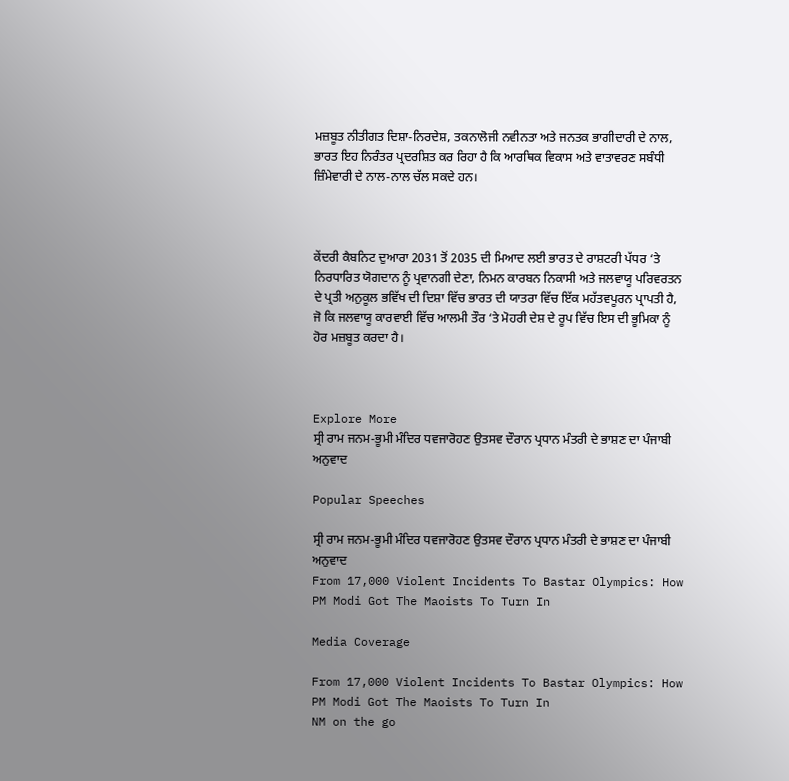ਮਜ਼ਬੂਤ ਨੀਤੀਗਤ ਦਿਸ਼ਾ-ਨਿਰਦੇਸ਼, ਤਕਨਾਲੋਜੀ ਨਵੀਨਤਾ ਅਤੇ ਜਨਤਕ ਭਾਗੀਦਾਰੀ ਦੇ ਨਾਲ, ਭਾਰਤ ਇਹ ਨਿਰੰਤਰ ਪ੍ਰਦਰਸ਼ਿਤ ਕਰ ਰਿਹਾ ਹੈ ਕਿ ਆਰਥਿਕ ਵਿਕਾਸ ਅਤੇ ਵਾਤਾਵਰਣ ਸਬੰਧੀ ਜ਼ਿੰਮੇਵਾਰੀ ਦੇ ਨਾਲ-ਨਾਲ ਚੱਲ ਸਕਦੇ ਹਨ।



ਕੇਂਦਰੀ ਕੈਬਨਿਟ ਦੁਆਰਾ 2031 ਤੋਂ 2035 ਦੀ ਮਿਆਦ ਲਈ ਭਾਰਤ ਦੇ ਰਾਸ਼ਟਰੀ ਪੱਧਰ ‘ਤੇ ਨਿਰਧਾਰਿਤ ਯੋਗਦਾਨ ਨੂੰ ਪ੍ਰਵਾਨਗੀ ਦੇਣਾ, ਨਿਮਨ ਕਾਰਬਨ ਨਿਕਾਸੀ ਅਤੇ ਜਲਵਾਯੂ ਪਰਿਵਰਤਨ ਦੇ ਪ੍ਰਤੀ ਅਨੁਕੂਲ ਭਵਿੱਖ ਦੀ ਦਿਸ਼ਾ ਵਿੱਚ ਭਾਰਤ ਦੀ ਯਾਤਰਾ ਵਿੱਚ ਇੱਕ ਮਹੱਤਵਪੂਰਨ ਪ੍ਰਾਪਤੀ ਹੈ, ਜੋ ਕਿ ਜਲਵਾਯੂ ਕਾਰਵਾਈ ਵਿੱਚ ਆਲਮੀ ਤੌਰ ‘ਤੇ ਮੋਹਰੀ ਦੇਸ਼ ਦੇ ਰੂਪ ਵਿੱਚ ਇਸ ਦੀ ਭੂਮਿਕਾ ਨੂੰ ਹੋਰ ਮਜ਼ਬੂਤ ਕਰਦਾ ਹੈ।



Explore More
ਸ੍ਰੀ ਰਾਮ ਜਨਮ-ਭੂਮੀ ਮੰਦਿਰ ਧਵਜਾਰੋਹਣ ਉਤਸਵ ਦੌਰਾਨ ਪ੍ਰਧਾਨ ਮੰਤਰੀ ਦੇ ਭਾਸ਼ਣ ਦਾ ਪੰਜਾਬੀ ਅਨੁਵਾਦ

Popular Speeches

ਸ੍ਰੀ ਰਾਮ ਜਨਮ-ਭੂਮੀ ਮੰਦਿਰ ਧਵਜਾਰੋਹਣ ਉਤਸਵ ਦੌਰਾਨ ਪ੍ਰਧਾਨ ਮੰਤਰੀ ਦੇ ਭਾਸ਼ਣ ਦਾ ਪੰਜਾਬੀ ਅਨੁਵਾਦ
From 17,000 Violent Incidents To Bastar Olympics: How PM Modi Got The Maoists To Turn In

Media Coverage

From 17,000 Violent Incidents To Bastar Olympics: How PM Modi Got The Maoists To Turn In
NM on the go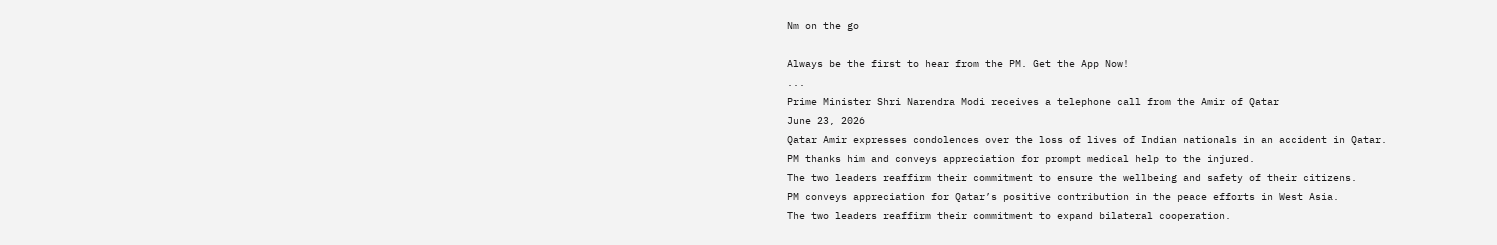Nm on the go

Always be the first to hear from the PM. Get the App Now!
...
Prime Minister Shri Narendra Modi receives a telephone call from the Amir of Qatar
June 23, 2026
Qatar Amir expresses condolences over the loss of lives of Indian nationals in an accident in Qatar.
PM thanks him and conveys appreciation for prompt medical help to the injured.
The two leaders reaffirm their commitment to ensure the wellbeing and safety of their citizens.
PM conveys appreciation for Qatar’s positive contribution in the peace efforts in West Asia.
The two leaders reaffirm their commitment to expand bilateral cooperation.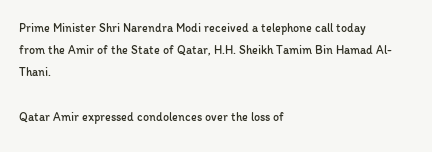Prime Minister Shri Narendra Modi received a telephone call today from the Amir of the State of Qatar, H.H. Sheikh Tamim Bin Hamad Al-Thani.

Qatar Amir expressed condolences over the loss of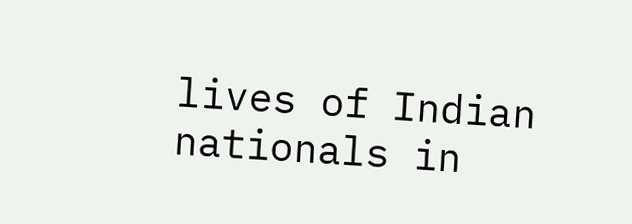lives of Indian nationals in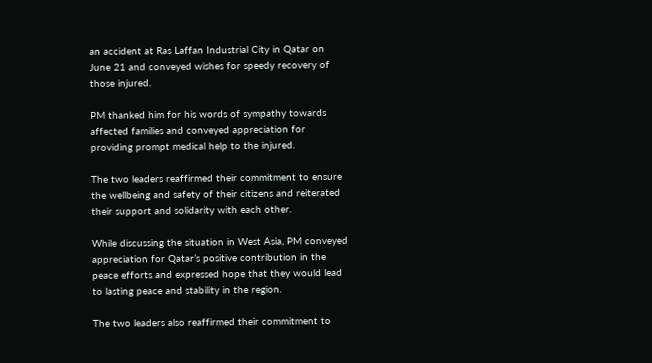an accident at Ras Laffan Industrial City in Qatar on June 21 and conveyed wishes for speedy recovery of those injured.

PM thanked him for his words of sympathy towards affected families and conveyed appreciation for providing prompt medical help to the injured.

The two leaders reaffirmed their commitment to ensure the wellbeing and safety of their citizens and reiterated their support and solidarity with each other.

While discussing the situation in West Asia, PM conveyed appreciation for Qatar’s positive contribution in the peace efforts and expressed hope that they would lead to lasting peace and stability in the region.

The two leaders also reaffirmed their commitment to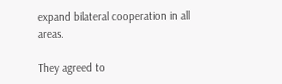expand bilateral cooperation in all areas.

They agreed to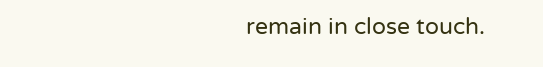remain in close touch.